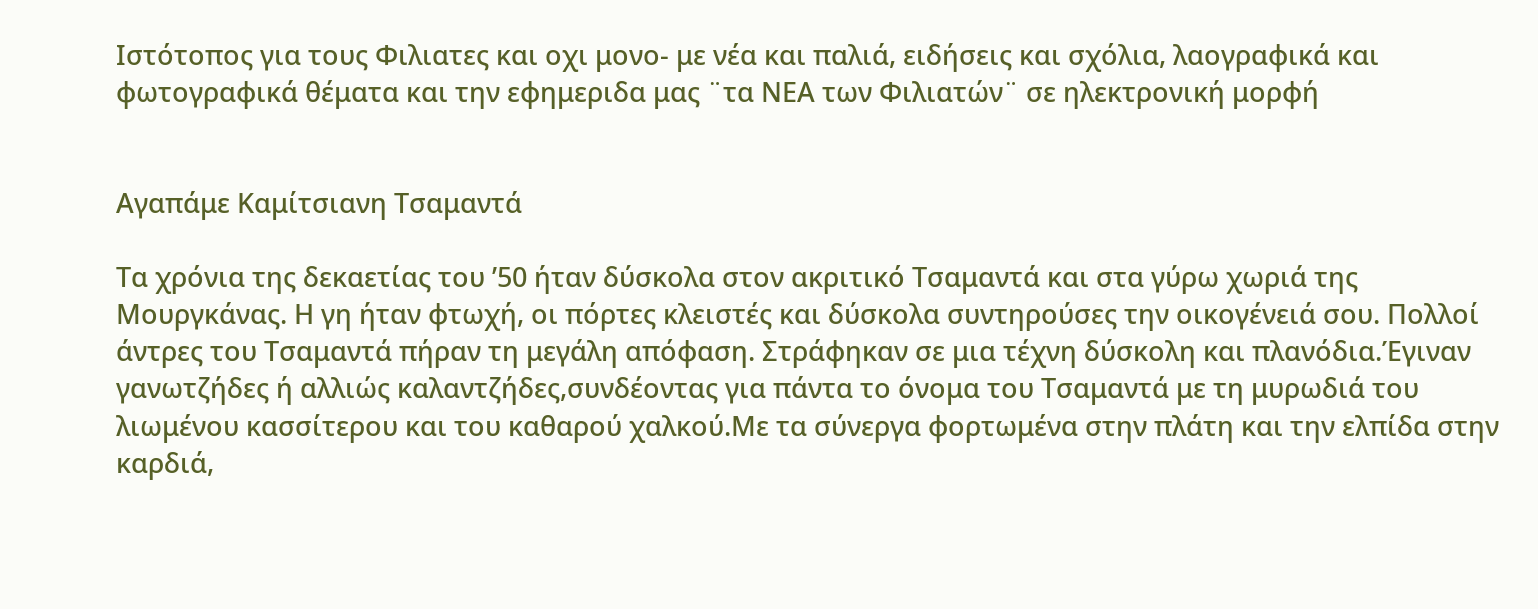Ιστότοπος για τους Φιλιατες και οχι μονο- με νέα και παλιά, ειδήσεις και σχόλια, λαογραφικά και φωτογραφικά θέματα και την εφημεριδα μας ¨τα ΝΕΑ των Φιλιατών¨ σε ηλεκτρονική μορφή


Αγαπάμε Καμίτσιανη Τσαμαντά

Τα χρόνια της δεκαετίας του ’50 ήταν δύσκολα στον ακριτικό Τσαμαντά και στα γύρω χωριά της Μουργκάνας. Η γη ήταν φτωχή, οι πόρτες κλειστές και δύσκολα συντηρούσες την οικογένειά σου. Πολλοί άντρες του Τσαμαντά πήραν τη μεγάλη απόφαση. Στράφηκαν σε μια τέχνη δύσκολη και πλανόδια.Έγιναν γανωτζήδες ή αλλιώς καλαντζήδες,συνδέοντας για πάντα το όνομα του Τσαμαντά με τη μυρωδιά του λιωμένου κασσίτερου και του καθαρού χαλκού.Με τα σύνεργα φορτωμένα στην πλάτη και την ελπίδα στην καρδιά,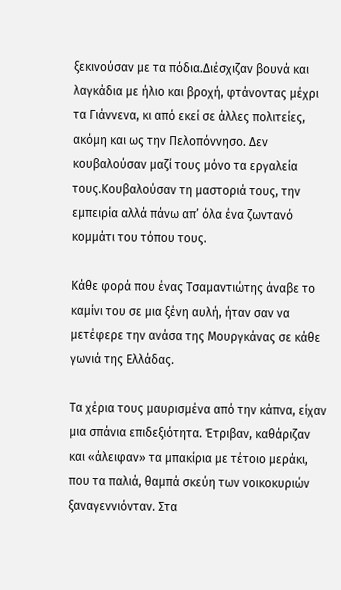ξεκινούσαν με τα πόδια.Διέσχιζαν βουνά και λαγκάδια με ήλιο και βροχή, φτάνοντας μέχρι τα Γιάννενα, κι από εκεί σε άλλες πολιτείες, ακόμη και ως την Πελοπόννησο. Δεν κουβαλούσαν μαζί τους μόνο τα εργαλεία τους.Κουβαλούσαν τη μαστοριά τους, την εμπειρία αλλά πάνω απ’ όλα ένα ζωντανό κομμάτι του τόπου τους.

Κάθε φορά που ένας Τσαμαντιώτης άναβε το καμίνι του σε μια ξένη αυλή, ήταν σαν να μετέφερε την ανάσα της Μουργκάνας σε κάθε γωνιά της Ελλάδας.

Τα χέρια τους μαυρισμένα από την κάπνα, είχαν μια σπάνια επιδεξιότητα. Έτριβαν, καθάριζαν και «άλειφαν» τα μπακίρια με τέτοιο μεράκι, που τα παλιά, θαμπά σκεύη των νοικοκυριών ξαναγεννιόνταν. Στα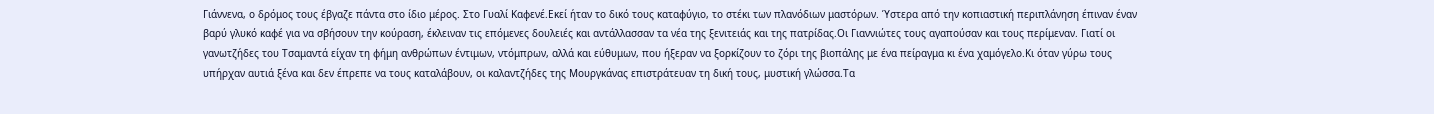Γιάννενα, ο δρόμος τους έβγαζε πάντα στο ίδιο μέρος. Στο Γυαλί Καφενέ.Εκεί ήταν το δικό τους καταφύγιο, το στέκι των πλανόδιων μαστόρων. Ύστερα από την κοπιαστική περιπλάνηση έπιναν έναν βαρύ γλυκό καφέ για να σβήσουν την κούραση, έκλειναν τις επόμενες δουλειές και αντάλλασσαν τα νέα της ξενιτειάς και της πατρίδας.Οι Γιαννιώτες τους αγαπούσαν και τους περίμεναν. Γιατί οι γανωτζήδες του Τσαμαντά είχαν τη φήμη ανθρώπων έντιμων, ντόμπρων, αλλά και εύθυμων, που ήξεραν να ξορκίζουν το ζόρι της βιοπάλης με ένα πείραγμα κι ένα χαμόγελο.Κι όταν γύρω τους υπήρχαν αυτιά ξένα και δεν έπρεπε να τους καταλάβουν, οι καλαντζήδες της Μουργκάνας επιστράτευαν τη δική τους, μυστική γλώσσα.Τα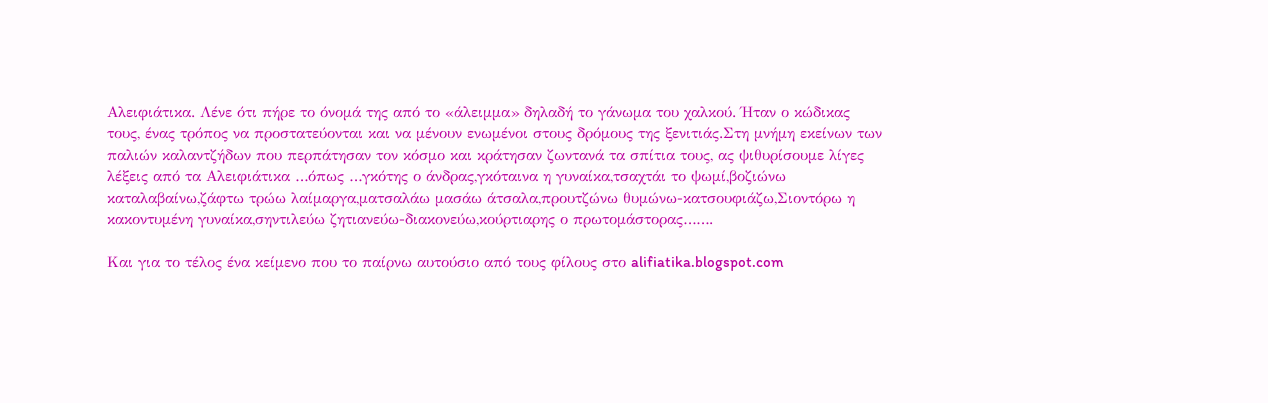Αλειφιάτικα. Λένε ότι πήρε το όνομά της από το «άλειμμα» δηλαδή το γάνωμα του χαλκού. Ήταν ο κώδικας τους, ένας τρόπος να προστατεύονται και να μένουν ενωμένοι στους δρόμους της ξενιτιάς.Στη μνήμη εκείνων των παλιών καλαντζήδων που περπάτησαν τον κόσμο και κράτησαν ζωντανά τα σπίτια τους, ας ψιθυρίσουμε λίγες λέξεις από τα Αλειφιάτικα …όπως …γκότης ο άνδρας,γκόταινα η γυναίκα,τσαχτάι το ψωμί,βοζιώνω καταλαβαίνω,ζάφτω τρώω λαίμαργα,ματσαλάω μασάω άτσαλα,προυτζώνω θυμώνω-κατσουφιάζω,Σιοντόρω η κακοντυμένη γυναίκα,σηντιλεύω ζητιανεύω-διακονεύω,κούρτιαρης ο πρωτομάστορας…….

Και για το τέλος ένα κείμενο που το παίρνω αυτούσιο από τους φίλους στο alifiatika.blogspot.com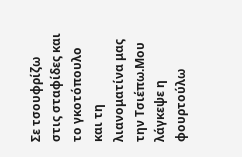Σε τσουφρίζω στις σταφίδες και το γκοτόπουλο και τη λιανοματίνα μας την Τσιέπω.Μου λάγκεψε η φουρτούλω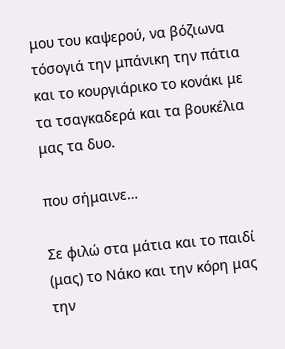μου του καψερού, να βόζιωνα τόσογιά την μπάνικη την πάτια και το κουργιάρικο το κονάκι με τα τσαγκαδερά και τα βουκέλια μας τα δυο.

που σήμαινε…

Σε φιλώ στα μάτια και το παιδί (μας) το Νάκο και την κόρη μας την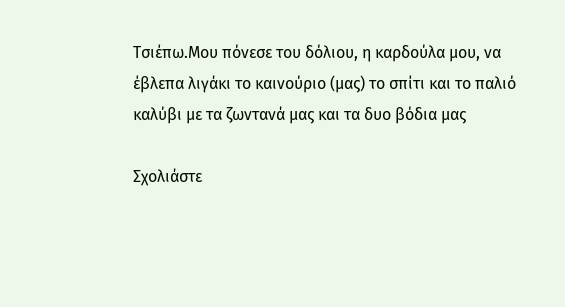Τσιέπω.Μου πόνεσε του δόλιου, η καρδούλα μου, να έβλεπα λιγάκι το καινούριο (μας) το σπίτι και το παλιό καλύβι με τα ζωντανά μας και τα δυο βόδια μας

Σχολιάστε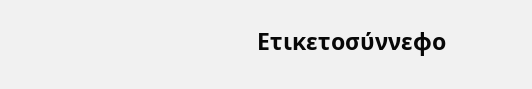Ετικετοσύννεφο